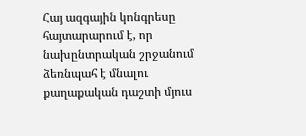Հայ ազգային կոնգրեսը հայտարարում է, որ նախընտրական շրջանում ձեռնպահ է մնալու քաղաքական դաշտի մյուս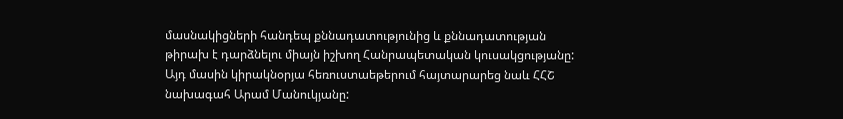մասնակիցների հանդեպ քննադատությունից և քննադատության թիրախ է դարձնելու միայն իշխող Հանրապետական կուսակցությանը: Այդ մասին կիրակնօրյա հեռուստաեթերում հայտարարեց նաև ՀՀՇ նախագահ Արամ Մանուկյանը: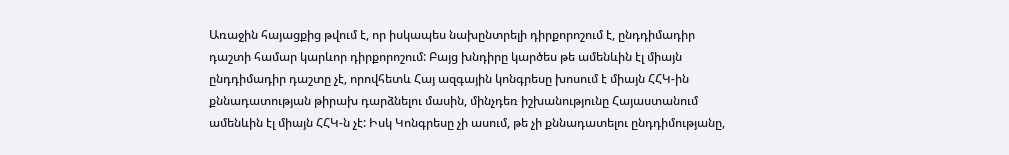Առաջին հայացքից թվում է, որ իսկապես նախընտրելի դիրքորոշում է, ընդդիմադիր դաշտի համար կարևոր դիրքորոշում: Բայց խնդիրը կարծես թե ամենևին էլ միայն ընդդիմադիր դաշտը չէ, որովհետև Հայ ազգային կոնգրեսը խոսում է միայն ՀՀԿ-ին քննադատության թիրախ դարձնելու մասին, մինչդեռ իշխանությունը Հայաստանում ամենևին էլ միայն ՀՀԿ-ն չէ: Իսկ Կոնգրեսը չի ասում, թե չի քննադատելու ընդդիմությանը,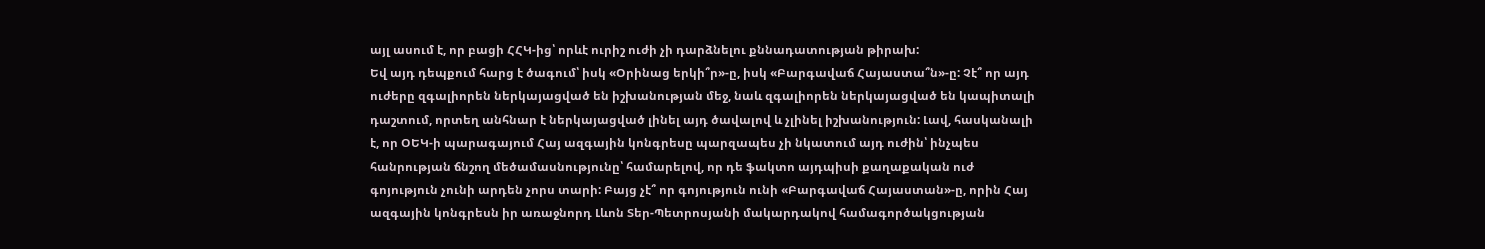այլ ասում է, որ բացի ՀՀԿ-ից՝ որևէ ուրիշ ուժի չի դարձնելու քննադատության թիրախ:
Եվ այդ դեպքում հարց է ծագում՝ իսկ «Օրինաց երկի՞ր»-ը, իսկ «Բարգավաճ Հայաստա՞ն»-ը: Չէ՞ որ այդ ուժերը զգալիորեն ներկայացված են իշխանության մեջ, նաև զգալիորեն ներկայացված են կապիտալի դաշտում, որտեղ անհնար է ներկայացված լինել այդ ծավալով և չլինել իշխանություն: Լավ, հասկանալի է, որ ՕԵԿ-ի պարագայում Հայ ազգային կոնգրեսը պարզապես չի նկատում այդ ուժին՝ ինչպես հանրության ճնշող մեծամասնությունը՝ համարելով, որ դե ֆակտո այդպիսի քաղաքական ուժ գոյություն չունի արդեն չորս տարի: Բայց չէ՞ որ գոյություն ունի «Բարգավաճ Հայաստան»-ը, որին Հայ ազգային կոնգրեսն իր առաջնորդ Լևոն Տեր-Պետրոսյանի մակարդակով համագործակցության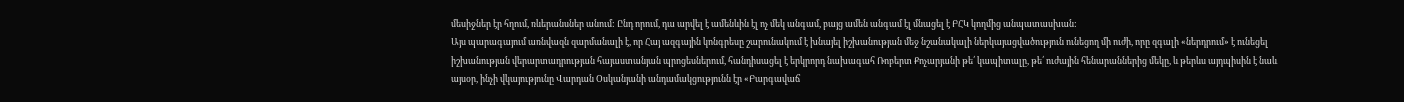մեսիջներ էր հղում, ռևերանսներ անում: Ընդ որում, դա արվել է ամենևին էլ ոչ մեկ անգամ, բայց ամեն անգամ էլ մնացել է ԲՀԿ կողմից անպատասխան:
Այս պարագայում առնվազն զարմանալի է, որ Հայ ազգային կոնգրեսը շարունակում է խնայել իշխանության մեջ նշանակալի ներկայացվածություն ունեցող մի ուժի, որը զգալի «ներդրում» է ունեցել իշխանության վերարտադրության հայաստանյան պրոցեսներում, հանդիսացել է երկրորդ նախագահ Ռոբերտ Քոչարյանի թե՛ կապիտալը, թե՛ ուժային հենարաններից մեկը, և թերևս այդպիսին է նաև այսօր, ինչի վկայությունը Վարդան Օսկանյանի անդամակցությունն էր «Բարգավաճ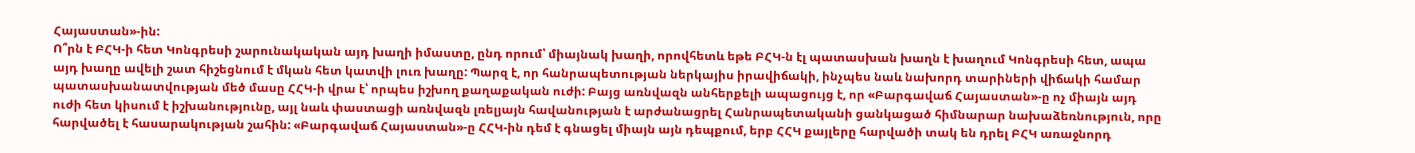Հայաստան»-ին:
Ո՞րն է ԲՀԿ-ի հետ Կոնգրեսի շարունակական այդ խաղի իմաստը, ընդ որում՝ միայնակ խաղի, որովհետև եթե ԲՀԿ-ն էլ պատասխան խաղն է խաղում Կոնգրեսի հետ, ապա այդ խաղը ավելի շատ հիշեցնում է մկան հետ կատվի լուռ խաղը: Պարզ է, որ հանրապետության ներկայիս իրավիճակի, ինչպես նաև նախորդ տարիների վիճակի համար պատասխանատվության մեծ մասը ՀՀԿ-ի վրա է՝ որպես իշխող քաղաքական ուժի: Բայց առնվազն անհերքելի ապացույց է, որ «Բարգավաճ Հայաստան»-ը ոչ միայն այդ ուժի հետ կիսում է իշխանությունը, այլ նաև փաստացի առնվազն լռելյայն հավանության է արժանացրել Հանրապետականի ցանկացած հիմնարար նախաձեռնություն, որը հարվածել է հասարակության շահին: «Բարգավաճ Հայաստան»-ը ՀՀԿ-ին դեմ է գնացել միայն այն դեպքում, երբ ՀՀԿ քայլերը հարվածի տակ են դրել ԲՀԿ առաջնորդ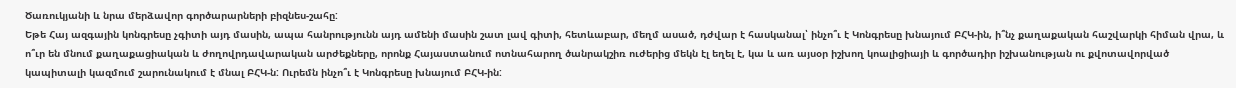Ծառուկյանի և նրա մերձավոր գործարարների բիզնես-շահը:
Եթե Հայ ազգային կոնգրեսը չգիտի այդ մասին, ապա հանրությունն այդ ամենի մասին շատ լավ գիտի, հետևաբար, մեղմ ասած, դժվար է հասկանալ՝ ինչո՞ւ է Կոնգրեսը խնայում ԲՀԿ-ին, ի՞նչ քաղաքական հաշվարկի հիման վրա, և ո՞ւր են մնում քաղաքացիական և ժողովրդավարական արժեքները, որոնք Հայաստանում ոտնահարող ծանրակշիռ ուժերից մեկն էլ եղել է, կա և առ այսօր իշխող կոալիցիայի և գործադիր իշխանության ու քվոտավորված կապիտալի կազմում շարունակում է մնալ ԲՀԿ-ն: Ուրեմն ինչո՞ւ է Կոնգրեսը խնայում ԲՀԿ-ին: